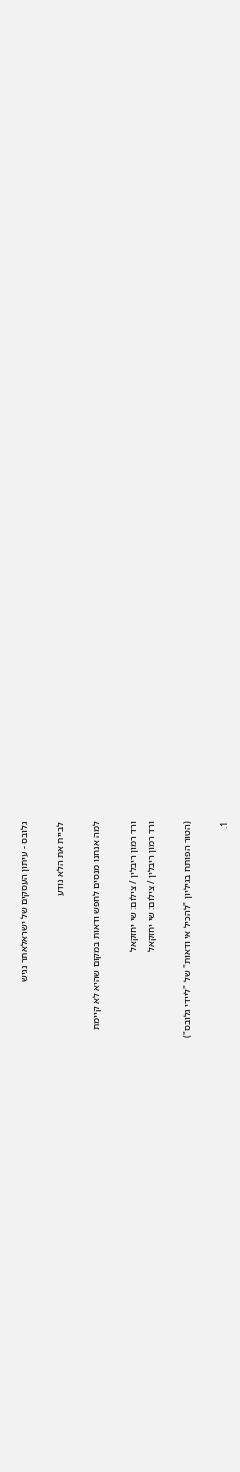גלובס - עיתון העסקים של ישראלאתר נגיש

לביית את הלא נודע

למה אנחנו מנסים לחפש ודאות במקום שהיא לא קיימת

ורד רמון ריבלין / צילום: שי יחזקאל
ורד רמון ריבלין / צילום: שי יחזקאל

(הטור הפותח בגיליון "להכיל אי ודאות" של "ליידי גלובס")

1.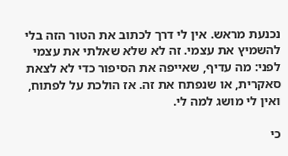נכנעת מראש. אין לי דרך לכתוב את הטור הזה בלי להשמיץ את עצמי. זה לא שלא שאלתי את עצמי לפני: מה עדיף, שאייפה את הסיפור כדי לא לצאת סאקרית, או שנפתח את זה. אז הולכת על לפתוח, ואין לי מושג למה לי.

כי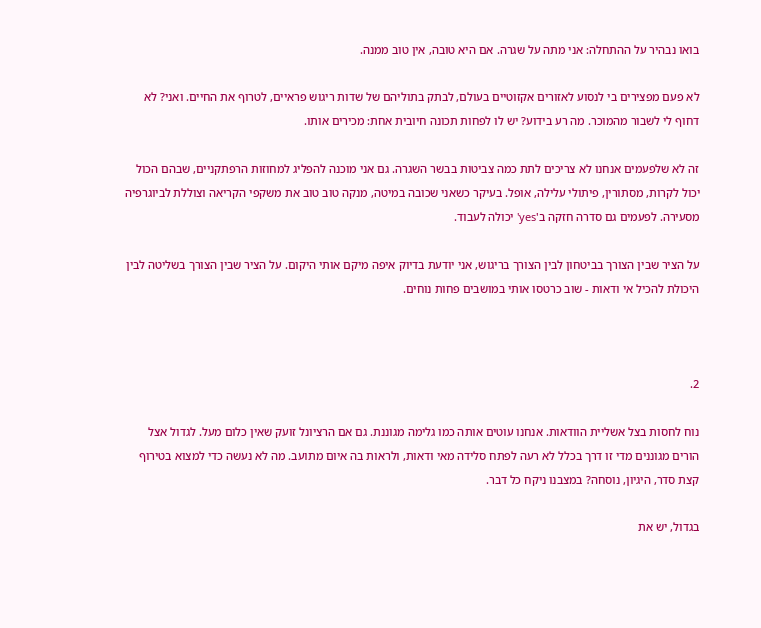בואו נבהיר על ההתחלה: אני מתה על שגרה. אם היא טובה, אין טוב ממנה.

לא פעם מפצירים בי לנסוע לאזורים אקזוטיים בעולם, לבתק בתוליהם של שדות ריגוש פראיים, לטרוף את החיים. ואני? לא דחוף לי לשבור מהמוכר. מה רע בידוע? יש לו לפחות תכונה חיובית אחת: מכירים אותו.

זה לא שלפעמים אנחנו לא צריכים לתת כמה צביטות בבשר השגרה. גם אני מוכנה להפליג למחוזות הרפתקניים, שבהם הכול יכול לקרות, מסתורין, פיתולי עלילה, אופל. בעיקר כשאני שכובה במיטה, מנקה טוב טוב את משקפי הקריאה וצוללת לביוגרפיה מסעירה. לפעמים גם סדרה חזקה ב'yes' יכולה לעבוד.

על הציר שבין הצורך בביטחון לבין הצורך בריגוש, אני יודעת בדיוק איפה מיקם אותי היקום. על הציר שבין הצורך בשליטה לבין היכולת להכיל אי ודאות - שוב כרטסו אותי במושבים פחות נוחים.



2.

נוח לחסות בצל אשליית הוודאות. אנחנו עוטים אותה כמו גלימה מגוננת. גם אם הרציונל זועק שאין כלום מעל. לגדול אצל הורים מגוננים מדי זו דרך בכלל לא רעה לפתח סלידה מאי ודאות, ולראות בה איום מתועב. מה לא נעשה כדי למצוא בטירוף קצת סדר, היגיון, נוסחה? במצבנו ניקח כל דבר.

בגדול, יש את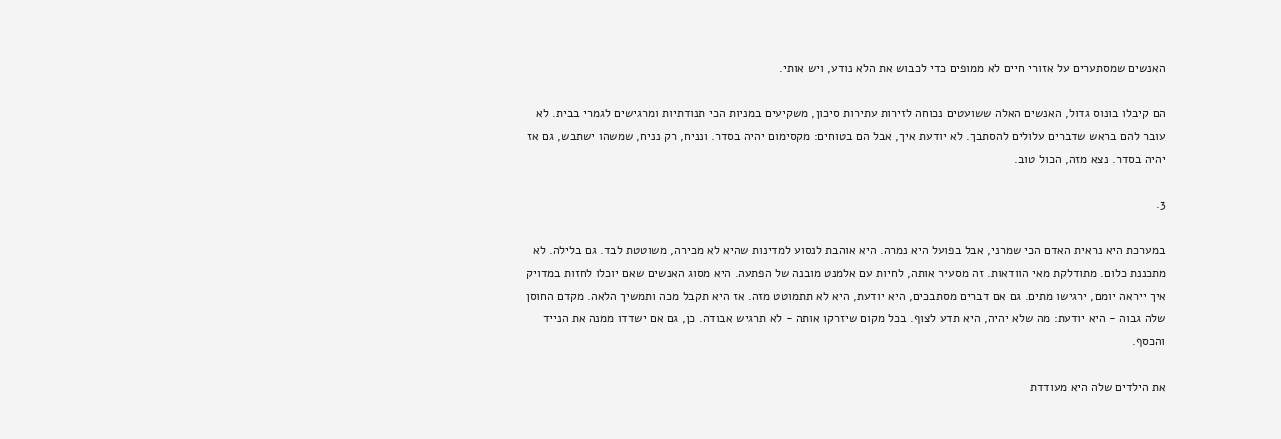האנשים שמסתערים על אזורי חיים לא ממופים כדי לכבוש את הלא נודע, ויש אותי.

הם קיבלו בונוס גדול, האנשים האלה ששועטים נכוחה לזירות עתירות סיכון, משקיעים במניות הכי תנודתיות ומרגישים לגמרי בבית. לא עובר להם בראש שדברים עלולים להסתבך. לא יודעת איך, אבל הם בטוחים: מקסימום יהיה בסדר. ונניח, רק נניח, שמשהו ישתבש, גם אז יהיה בסדר. נצא מזה, הכול טוב.

3.

במערכת היא נראית האדם הכי שמרני, אבל בפועל היא נמרה. היא אוהבת לנסוע למדינות שהיא לא מכירה, משוטטת לבד. גם בלילה. לא מתכננת כלום. מתודלקת מאי הוודאות. זה מסעיר אותה, לחיות עם אלמנט מובנה של הפתעה. היא מסוג האנשים שאם יוכלו לחזות במדויק איך ייראה יומם, ירגישו מתים. גם אם דברים מסתבכים, היא יודעת, היא לא תתמוטט מזה. אז היא תקבל מכה ותמשיך הלאה. מקדם החוסן שלה גבוה - היא יודעת: מה שלא יהיה, היא תדע לצוף. בכל מקום שיזרקו אותה - לא תרגיש אבודה. כן, גם אם ישדדו ממנה את הנייד והכסף.

את הילדים שלה היא מעודדת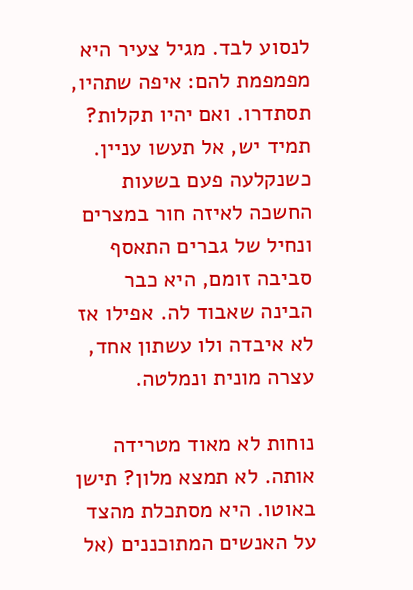לנסוע לבד. מגיל צעיר היא מפמפמת להם: איפה שתהיו, תסתדרו. ואם יהיו תקלות? תמיד יש, אל תעשו עניין. כשנקלעה פעם בשעות החשכה לאיזה חור במצרים ונחיל של גברים התאסף סביבה זומם, היא כבר הבינה שאבוד לה. אפילו אז לא איבדה ולו עשתון אחד, עצרה מונית ונמלטה.

נוחות לא מאוד מטרידה אותה. לא תמצא מלון? תישן באוטו. היא מסתכלת מהצד על האנשים המתוכננים (אל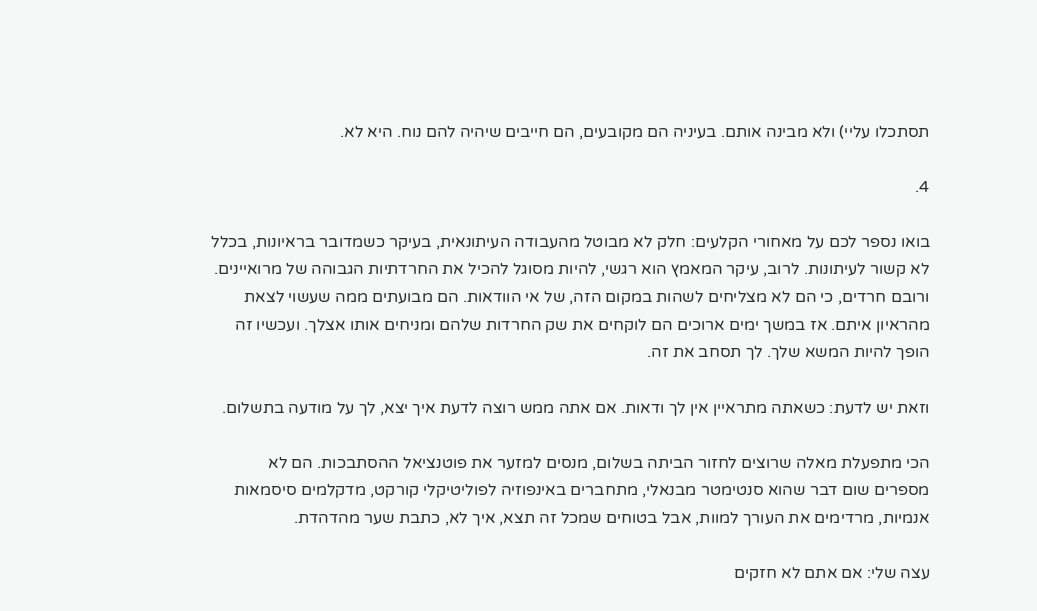תסתכלו עליי) ולא מבינה אותם. בעיניה הם מקובעים, הם חייבים שיהיה להם נוח. היא לא.

4.

בואו נספר לכם על מאחורי הקלעים: חלק לא מבוטל מהעבודה העיתונאית, בעיקר כשמדובר בראיונות, בכלל לא קשור לעיתונות. לרוב, עיקר המאמץ הוא רגשי, להיות מסוגל להכיל את החרדתיות הגבוהה של מרואיינים. ורובם חרדים, כי הם לא מצליחים לשהות במקום הזה, של אי הוודאות. הם מבועתים ממה שעשוי לצאת מהראיון איתם. אז במשך ימים ארוכים הם לוקחים את שק החרדות שלהם ומניחים אותו אצלך. ועכשיו זה הופך להיות המשא שלך. לך תסחב את זה.

וזאת יש לדעת: כשאתה מתראיין אין לך ודאות. אם אתה ממש רוצה לדעת איך יצא, לך על מודעה בתשלום.

הכי מתפעלת מאלה שרוצים לחזור הביתה בשלום, מנסים למזער את פוטנציאל ההסתבכות. הם לא מספרים שום דבר שהוא סנטימטר מבנאלי, מתחברים באינפוזיה לפוליטיקלי קורקט, מדקלמים סיסמאות אנמיות, מרדימים את העורך למוות, אבל בטוחים שמכל זה תצא, איך לא, כתבת שער מהדהדת.

עצה שלי: אם אתם לא חזקים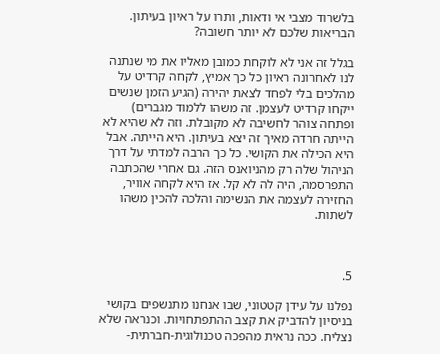בלשרוד מצבי אי ודאות, ותרו על ראיון בעיתון. הבריאות שלכם לא יותר חשובה?

בגלל זה אני לא לוקחת כמובן מאליו את מי שנתנה לנו לאחרונה ראיון כל כך אמיץ, לקחה קרדיט על מהלכים בלי לפחד לצאת יהירה (הגיע הזמן שנשים ייקחו קרדיט לעצמן. זה משהו ללמוד מגברים) ופתחה צוהר לחשיבה לא מקובלת. וזה לא שהיא לא הייתה חרדה מאיך זה יצא בעיתון. היא הייתה. אבל היא הכילה את הקושי. כל כך הרבה למדתי על דרך הניהול שלה רק מהניואנס הזה. גם אחרי שהכתבה התפרסמה, היה לה לא קל. אז היא לקחה אוויר, החזירה לעצמה את הנשימה והלכה להכין משהו לשתות.



5.

נפלנו על עידן קטטוני, שבו אנחנו מתנשפים בקושי בניסיון להדביק את קצב ההתפתחויות. וכנראה שלא נצליח. ככה נראית מהפכה טכנולוגית-חברתית-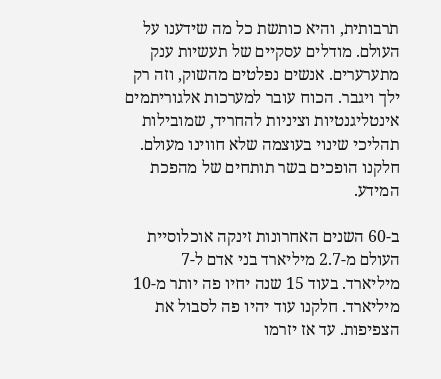תרבותית, והיא כותשת כל מה שידענו על העולם. מודלים עסקיים של תעשיות ענק מתערערים. אנשים נפלטים מהשוק, וזה רק ילך ויגבר. הכוח עובר למערכות אלגוריתמים אינטליגנטיות וציניות להחריד, שמובילות תהליכי שינוי בעוצמה שלא חווינו מעולם. חלקנו הופכים בשר תותחים של מהפכת המידע.

ב-60 השנים האחרונות זינקה אוכלוסיית העולם מ-2.7 מיליארד בני אדם ל-7 מיליארד. בעוד 15 שנה יחיו פה יותר מ-10 מיליארד. חלקנו עוד יהיו פה לסבול את הצפיפות. עד אז יזרמו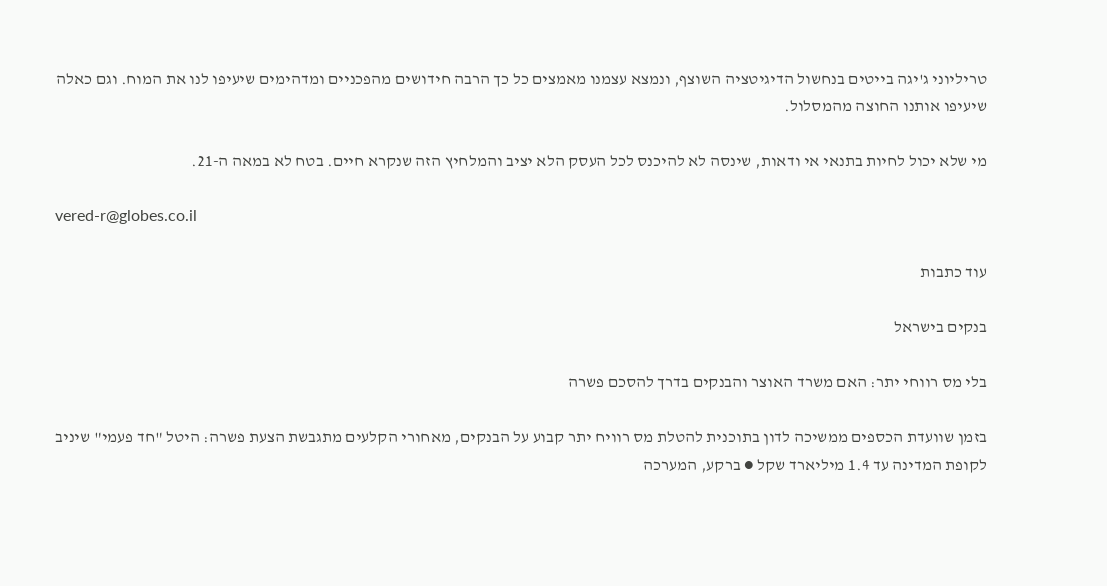טריליוני ג'יגה בייטים בנחשול הדיגיטציה השוצף, ונמצא עצמנו מאמצים כל כך הרבה חידושים מהפכניים ומדהימים שיעיפו לנו את המוח. וגם כאלה שיעיפו אותנו החוצה מהמסלול.

מי שלא יכול לחיות בתנאי אי ודאות, שינסה לא להיכנס לכל העסק הלא יציב והמלחיץ הזה שנקרא חיים. בטח לא במאה ה-21.

vered-r@globes.co.il

עוד כתבות

בנקים בישראל

בלי מס רווחי יתר: האם משרד האוצר והבנקים בדרך להסכם פשרה

בזמן שוועדת הכספים ממשיכה לדון בתוכנית להטלת מס רוויח יתר קבוע על הבנקים, מאחורי הקלעים מתגבשת הצעת פשרה: היטל "חד פעמי" שיניב לקופת המדינה עד 1.4 מיליארד שקל ● ברקע, המערכה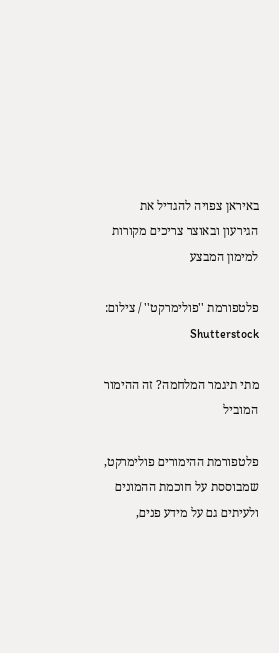באיראן צפויה להגדיל את הגירעון ובאוצר צריכים מקורות למימון המבצע

פלטפורמת ''פולימרקט'' / צילום: Shutterstock

מתי תיגמר המלחמה? זה ההימור המוביל

פלטפורמת ההימורים פולימרקט, שמבוססת על חוכמת ההמונים ולעיתים גם על מידע פנים,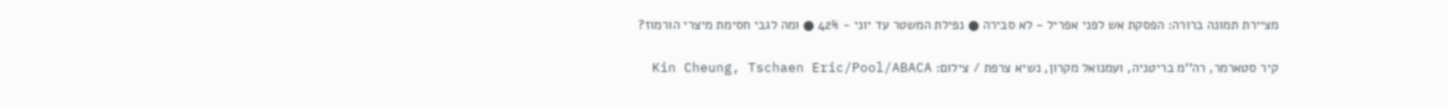מציירת תמונה ברורה: הפסקת אש לפני אפריל - לא סבירה ● נפילת המשטר עד יוני - 42% ● ומה לגבי חסימת מיצרי הורמוז?

קיר סטארמר, רה''מ בריטניה, ועמנואל מקרון, נשיא צרפת / צילום: Kin Cheung, Tschaen Eric/Pool/ABACA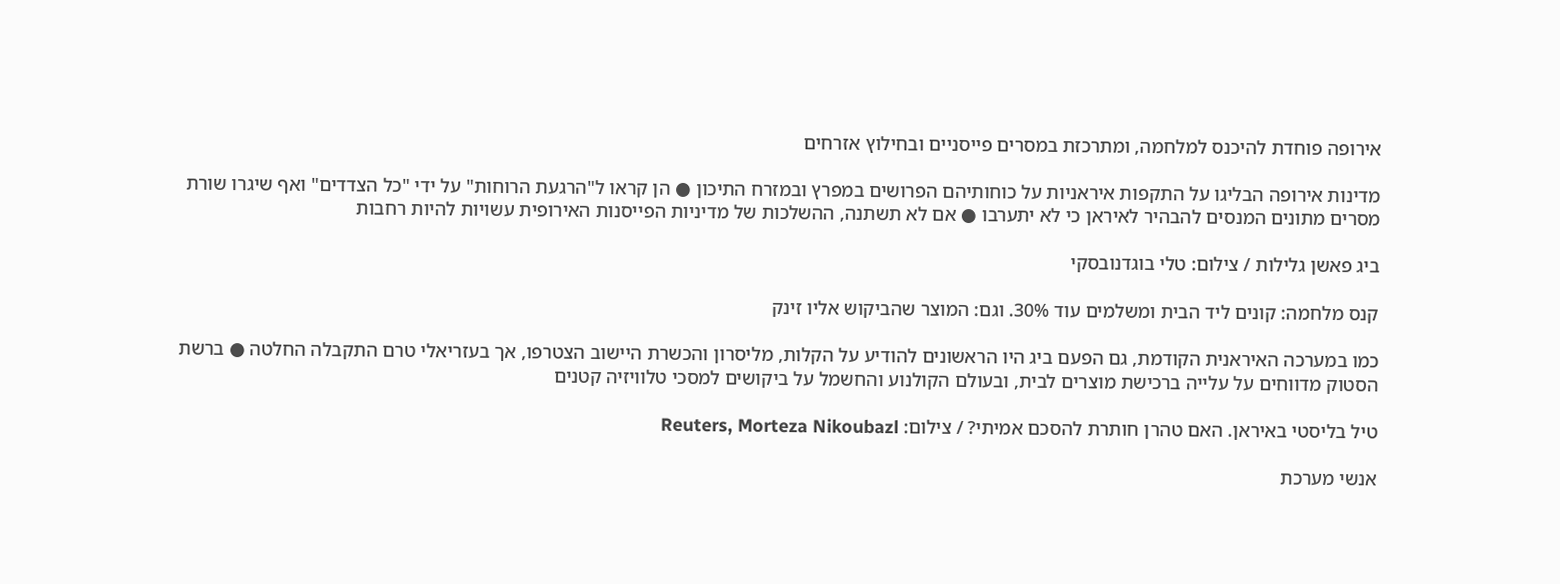אירופה פוחדת להיכנס למלחמה, ומתרכזת במסרים פייסניים ובחילוץ אזרחים

מדינות אירופה הבליגו על התקפות איראניות על כוחותיהם הפרושים במפרץ ובמזרח התיכון ● הן קראו ל"הרגעת הרוחות" על ידי "כל הצדדים" ואף שיגרו שורת מסרים מתונים המנסים להבהיר לאיראן כי לא יתערבו ● אם לא תשתנה, ההשלכות של מדיניות הפייסנות האירופית עשויות להיות רחבות

ביג פאשן גלילות / צילום: טלי בוגדנובסקי

קנס מלחמה: קונים ליד הבית ומשלמים עוד 30%. וגם: המוצר שהביקוש אליו זינק

כמו במערכה האיראנית הקודמת, גם הפעם ביג היו הראשונים להודיע על הקלות, מליסרון והכשרת היישוב הצטרפו, אך בעזריאלי טרם התקבלה החלטה ● ברשת הסטוק מדווחים על עלייה ברכישת מוצרים לבית, ובעולם הקולנוע והחשמל על ביקושים למסכי טלוויזיה קטנים

טיל בליסטי באיראן. האם טהרן חותרת להסכם אמיתי? / צילום: Reuters, Morteza Nikoubazl

אנשי מערכת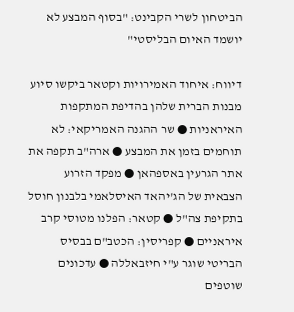הביטחון לשרי הקבינט: "בסוף המבצע לא יושמד האיום הבליסטי"

דיווח: איחוד האמירויות וקטאר ביקשו סיוע מבנות הברית שלהן בהדיפת המתקפות האיראניות ● שר ההגנה האמריקאי: לא תוחמים בזמן את המבצע ● ארה"ב תקפה את אתר הגרעין באספהאן ● מפקד הזרוע הצבאית של הג'יהאד האיסלאמי בלבנון חוסל בתקיפת צה"ל ● קטאר: הפלנו מטוסי קרב איראניים ● קפריסין: הכטב"ם בבסיס הבריטי שוגר ע"י חיזבאללה ● עדכונים שוטפים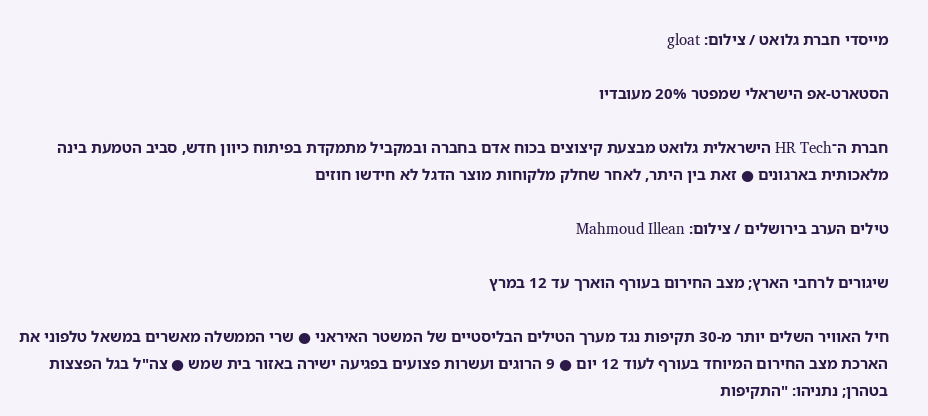מייסדי חברת גלואט / צילום: gloat

הסטארט-אפ הישראלי שמפטר 20% מעובדיו

חברת ה־HR Tech הישראלית גלואט מבצעת קיצוצים בכוח אדם בחברה ובמקביל מתמקדת בפיתוח כיוון חדש, סביב הטמעת בינה מלאכותית בארגונים ● זאת בין היתר, לאחר שחלק מלקוחות מוצר הדגל לא חידשו חוזים

טילים הערב בירושלים / צילום: Mahmoud Illean

שיגורים לרחבי הארץ; מצב החירום בעורף הוארך עד 12 במרץ

חיל האוויר השלים יותר מ-30 תקיפות נגד מערך הטילים הבליסטיים של המשטר האיראני ● שרי הממשלה מאשרים במשאל טלפוני את הארכת מצב החירום המיוחד בעורף לעוד 12 יום ● 9 הרוגים ועשרות פצועים בפגיעה ישירה באזור בית שמש ● צה"ל בגל הפצצות בטהרן; נתניהו: "התקיפות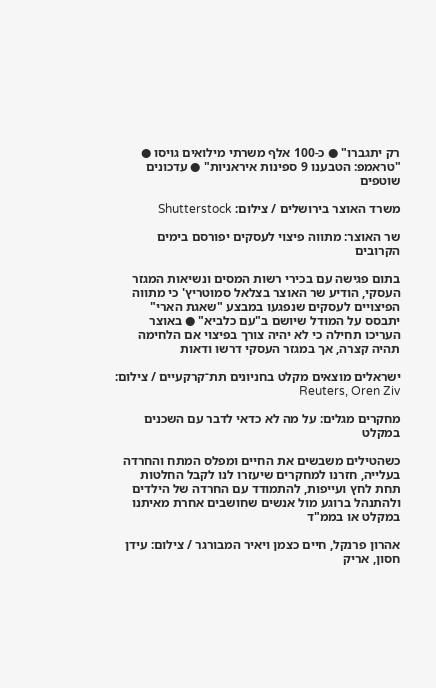רק יתגברו" ● כ-100 אלף משרתי מילואים גויסו ● "טראמפ: הטבענו 9 ספינות איראניות" ● עדכונים שוטפים

משרד האוצר בירושלים / צילום: Shutterstock

שר האוצר: מתווה פיצוי לעסקים יפורסם בימים הקרובים

בתום פגישה עם בכירי רשות המסים ונשיאות המגזר העסקי, הודיע שר האוצר בצלאל סמוטריץ' כי מתווה הפיצויים לעסקים שנפגעו במבצע "שאגת הארי" יתבסס על המודל שיושם ב"עם כלביא" ● באוצר העריכו תחילה כי לא יהיה צורך בפיצוי אם הלחימה תהיה קצרה, אך במגזר העסקי דרשו ודאות

ישראלים מוצאים מקלט בחניונים תת־קרקעיים / צילום: Reuters, Oren Ziv

מחקרים מגלים: על מה לא כדאי לדבר עם השכנים במקלט

כשהטילים משבשים את החיים ומפלס המתח והחרדה בעלייה, חזרנו למחקרים שיעזרו לנו לקבל החלטות תחת לחץ ועייפות, להתמודד עם החרדה של הילדים ולהתנהל ברוגע מול אנשים שחושבים אחרת מאיתנו במקלט או בממ"ד

אהרון פרנקל, חיים כצמן ויאיר המבורגר / צילום: עידן חסון, אריק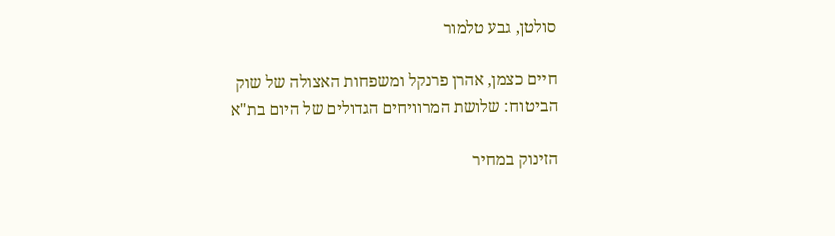סולטן, גבע טלמור

חיים כצמן, אהרן פרנקל ומשפחות האצולה של שוק הביטוח: שלושת המרוויחים הגדולים של היום בת"א

הזינוק במחיר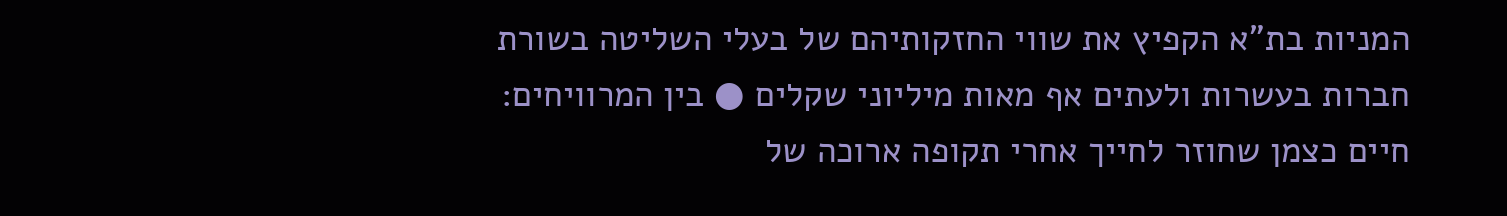המניות בת"א הקפיץ את שווי החזקותיהם של בעלי השליטה בשורת חברות בעשרות ולעתים אף מאות מיליוני שקלים ● בין המרוויחים: חיים כצמן שחוזר לחייך אחרי תקופה ארוכה של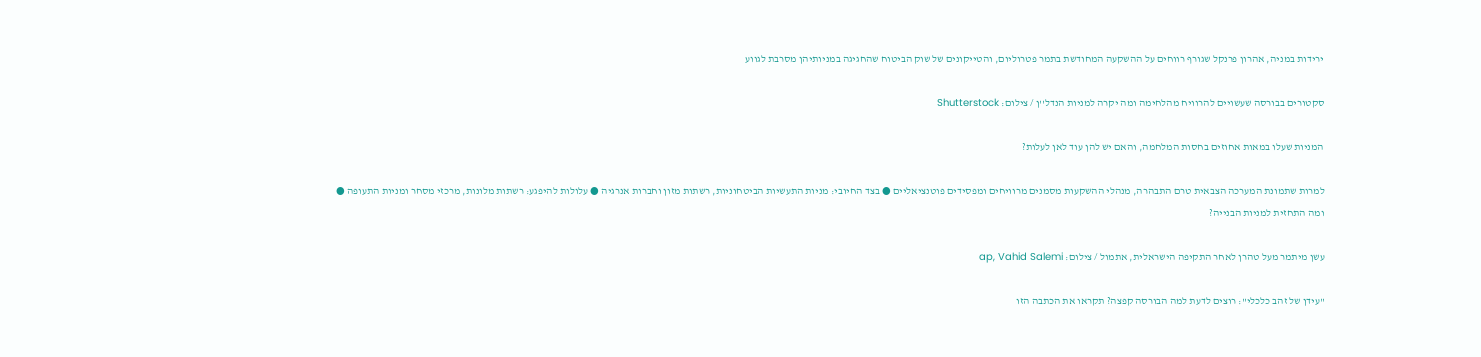ירידות במניה, אהרון פרנקל שגורף רווחים על ההשקעה המחודשת בתמר פטרוליום, והטייקונים של שוק הביטוח שהחגיגה במניותיהן מסרבת לגווע

סקטורים בבורסה שעשויים להרוויח מהלחימה ומה יקרה למניות הנדל''ן / צילום: Shutterstock

המניות שעלו במאות אחוזים בחסות המלחמה, והאם יש להן עוד לאן לעלות?

למרות שתמונת המערכה הצבאית טרם התבהרה, מנהלי ההשקעות מסמנים מרוויחים ומפסידים פוטנציאליים ● בצד החיובי: מניות התעשיות הביטחוניות, רשתות מזון וחברות אנרגיה ● עלולות להיפגע: רשתות מלונות, מרכזי מסחר ומניות התעופה ● ומה התחזית למניות הבנייה?

עשן מיתמר מעל טהרן לאחר התקיפה הישראלית, אתמול / צילום: ap, Vahid Salemi

"עידן של זהב כלכלי": רוצים לדעת למה הבורסה קפצה? תקראו את הכתבה הזו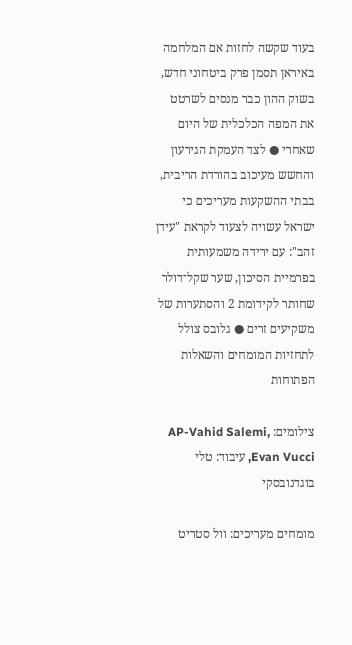בעוד שקשה לחזות אם המלחמה באיראן תסמן פרק ביטחוני חדש, בשוק ההון כבר מנסים לשרטט את המפה הכלכלית של היום שאחרי ● לצד העמקת הגירעון והחשש מעיכוב בהורדת הריבית, בבתי ההשקעות מעריכים כי ישראל עשויה לצעוד לקראת "עידן זהב": עם ירידה משמעותית בפרמיית הסיכון, שער שקל־דולר שחותר לקידומת 2 והסתערות של משקיעים זרים ● גלובס צולל לתחזיות המומחים והשאלות הפתוחות

צילומים: AP-Vahid Salemi, Evan Vucci, עיבוד: טלי בוגדנובסקי

מומחים מעריכים: וול סטריט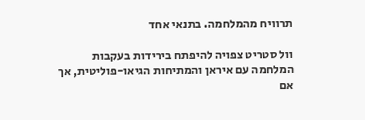תרוויח מהמלחמה. בתנאי אחד

וול סטריט צפויה להיפתח בירידות בעקבות המלחמה עם איראן והמתיחות הגיאו-פוליטית, אך אם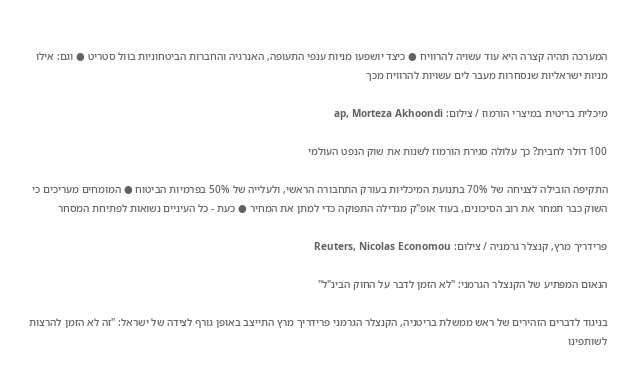המערכה תהיה קצרה היא עוד עשויה להרוויח ● כיצד יושפעו מניות ענפי התעופה, האנרגיה והחברות הביטחוניות בוול סטריט ● וגם: אילו מניות ישראליות שנסחרות מעבר לים עשויות להרוויח מכך

מיכלית בריטית במיצרי הורמוז / צילום: ap, Morteza Akhoondi

100 דולר לחבית? כך עלולה סגירת הורמוז לשנות את שוק הנפט העולמי

התקיפה הובילה לצניחה של 70% בתנועת המיכליות בעורק התחבורה הראשי, ולעלייה של 50% בפרמיות הביטוח ● המומחים מעריכים כי השוק כבר תמחר את רוב הסיכונים, בעוד אופ"ק מגדילה התפוקה כדי למתן את המחיר ● כעת - כל העיניים נשואות לפתיחת המסחר

פרידריך מרץ, קנצלר גרמניה / צילום: Reuters, Nicolas Economou

הנאום המפתיע של הקנצלר הגרמני: "לא הזמן לדבר על החוק הבינ"ל"

בניגוד לדברים הזהירים של ראש ממשלת בריטניה, הקנצלר הגרמני פרידריך מרץ התייצב באופן גורף לצידה של ישראל: "זה לא הזמן להרצות לשותפינו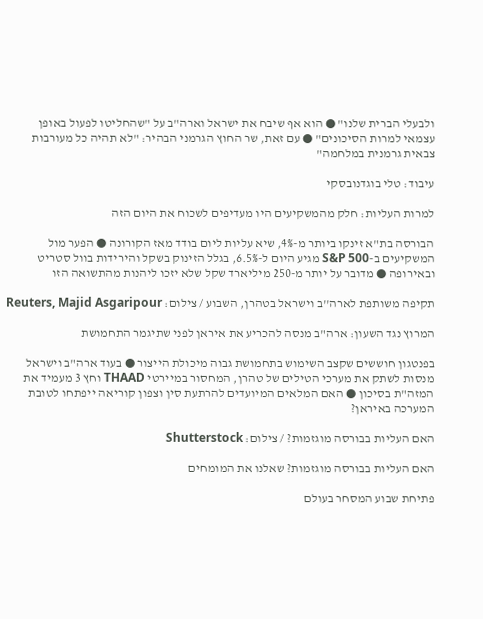ולבעלי הברית שלנו" ● הוא אף שיבח את ישראל וארה"ב על "שהחליטו לפעול באופן עצמאי למרות הסיכונים" ● עם זאת, שר החוץ הגרמני הבהיר: "לא תהיה כל מעורבות צבאית גרמנית במלחמה"

עיבוד: טלי בוגדנובסקי

למרות העליות: חלק מהמשקיעים היו מעדיפים לשכוח את היום הזה

הבורסה בת"א זינקו ביותר מ-4%, שיא עליות ליום בודד מאז הקורונה ● הפער מול המשקיעים ב-S&P 500 מגיע היום ל-6.5%, בגלל הזינוק בשקל והירידות בוול סטריט ובאירופה ● מדובר על יותר מ-250 מיליארד שקל שלא יזכו ליהנות מהתשואה הזו

תקיפה משותפת לארה''ב וישראל בטהרן, השבוע / צילום: Reuters, Majid Asgaripour

המרוץ נגד השעון: ארה"ב מנסה להכריע את איראן לפני שתיגמר התחמושת

בפנטגון חוששים שקצב השימוש בתחמושת גבוה מיכולת הייצור ● בעוד ארה"ב וישראל מנסות לשתק את מערכי הטילים של טהרן, המחסור במיירטי THAAD וחץ 3 מעמיד את המזה"ת בסיכון ● האם המלאים המיועדים להרתעת סין וצפון קוריאה ייפתחו לטובת המערכה באיראן?

האם העליות בבורסה מוגזמות? / צילום: Shutterstock

האם העליות בבורסה מוגזמות? שאלנו את המומחים

פתיחת שבוע המסחר בעולם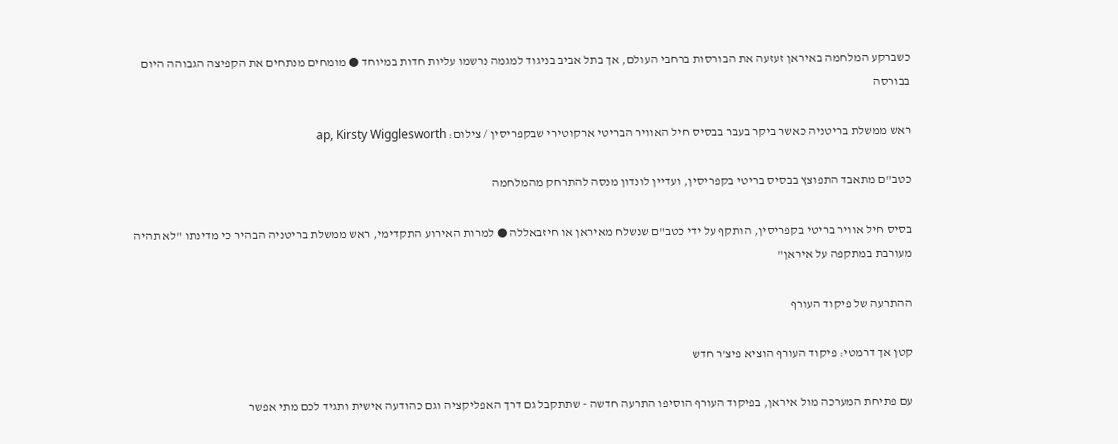כשברקע המלחמה באיראן זעזעה את הבורסות ברחבי העולם, אך בתל אביב בניגוד למגמה נרשמו עליות חדות במיוחד ● מומחים מנתחים את הקפיצה הגבוהה היום בבורסה

ראש ממשלת בריטניה כאשר ביקר בעבר בבסיס חיל האוויר הבריטי ארקוטירי שבקפריסין / צילום: ap, Kirsty Wigglesworth

כטב"ם מתאבד התפוצץ בבסיס בריטי בקפריסין, ועדיין לונדון מנסה להתרחק מהמלחמה

בסיס חיל אוויר בריטי בקפריסין, הותקף על ידי כטב"ם שנשלח מאיראן או חיזבאללה ● למרות האירוע התקדימי, ראש ממשלת בריטניה הבהיר כי מדינתו "לא תהיה מעורבת במתקפה על איראן"

ההתרעה של פיקוד העורף

קטן אך דרמטי: פיקוד העורף הוציא פיצ'ר חדש

עם פתיחת המערכה מול איראן, בפיקוד העורף הוסיפו התרעה חדשה - שתתקבל גם דרך האפליקציה וגם כהודעה אישית ותגיד לכם מתי אפשר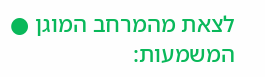לצאת מהמרחב המוגן ● המשמעות: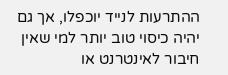ההתרעות לנייד יוכפלו, אך גם יהיה כיסוי טוב יותר למי שאין חיבור לאינטרנט או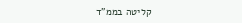קליטה בממ"ד